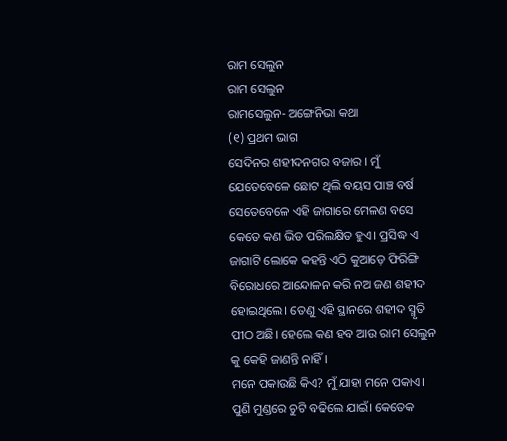ରାମ ସେଲୁନ
ରାମ ସେଲୁନ
ରାମସେଲୁନ- ଅଙ୍ଗେନିଭା କଥା
(୧) ପ୍ରଥମ ଭାଗ
ସେଦିନର ଶହୀଦନଗର ବଜାର । ମୁଁ ଯେତେବେଳେ ଛୋଟ ଥିଲି ବୟସ ପାଞ୍ଚ ବର୍ଷ ସେତେବେଳେ ଏହି ଜାଗାରେ ମେଳଣ ବସେ କେତେ କଣ ଭିଡ ପରିଲକ୍ଷିତ ହୁଏ। ପ୍ରସିଦ୍ଧ ଏ ଜାଗାଟି ଲୋକେ କହନ୍ତି ଏଠି କୁଆଡ଼େ ଫିରିଙ୍ଗି ବିରୋଧରେ ଆନ୍ଦୋଳନ କରି ନଅ ଜଣ ଶହୀଦ ହୋଇଥିଲେ। ତେଣୁ ଏହି ସ୍ଥାନରେ ଶହୀଦ ସ୍ମୃତି ପୀଠ ଅଛି। ହେଲେ କଣ ହବ ଆଉ ରାମ ସେଲୁନ କୁ କେହି ଜାଣନ୍ତି ନାହିଁ।
ମନେ ପକାଉଛି କିଏ? ମୁଁ ଯାହା ମନେ ପକାଏ। ପୁଣି ମୁଣ୍ଡରେ ଚୁଟି ବଢିଲେ ଯାଇଁ। କେତେକ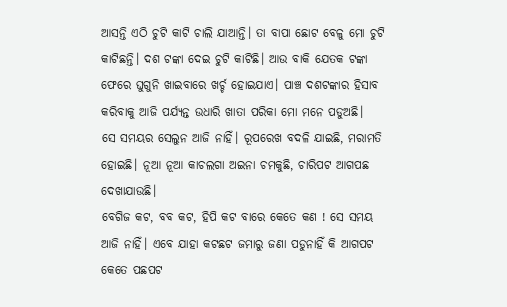ଆସନ୍ତି ଏଠି ଚୁଟି କାଟି ଚାଲି ଯାଆନ୍ତି। ତା ବାପା ଛୋଟ ବେଳୁ ମୋ ଚୁଟି କାଟିଛନ୍ତି। ଦଶ ଟଙ୍କା ଦେଇ ଚୁଟି କାଟିଛି। ଆଉ ବାକି ଯେତକ ଟଙ୍କା ଫେରେ ଘୁଗୁନି ଖାଇବାରେ ଖର୍ଚ୍ଚ ହୋଇଯାଏ। ପାଞ୍ଚ ଦଶଟଙ୍କାର ହିସାବ କରିବାକୁ ଆଜି ପର୍ଯ୍ୟନ୍ତ ଉଧାରି ଖାତା ପରିକା ମୋ ମନେ ପଡୁଅଛି।
ସେ ସମୟର ସେଲୁନ ଆଜି ନାହିଁ। ରୂପରେଖ ବଦଳି ଯାଇଛି, ମରାମତି ହୋଇଛି। ନୂଆ ନୂଆ କାଚଲଗା ଅଇନା ଚମକୁଛି, ଚାରିପଟ ଆଗପଛ ଦେଖାଯାଉଛି।
ବେଗିଜ କଟ, ବବ କଟ, ହିପି କଟ ବାରେ କେତେ କଣ ! ସେ ସମୟ ଆଜି ନାହିଁ। ଏବେ ଯାହା କଟଛଟ ଜମାରୁ ଜଣା ପଡୁନାହିଁ କି ଆଗପଟ କେତେ ପଛପଟ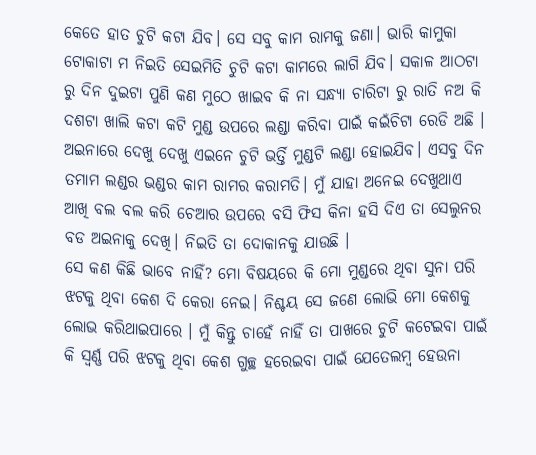କେତେ ହାତ ଚୁଟି କଟା ଯିବ। ସେ ସବୁ କାମ ରାମକୁ ଜଣା। ଭାରି କାମୁକା ଟୋକାଟା ମ ନିଇତି ସେଇମିତି ଚୁଟି କଟା କାମରେ ଲାଗି ଯିବ। ସକାଳ ଆଠଟା ରୁ ଦିନ ଦୁଇଟା ପୁଣି କଣ ମୁଠେ ଖାଇବ କି ନା ସନ୍ଧ୍ୟା ଚାରିଟା ରୁ ରାତି ନଅ କି ଦଶଟା ଖାଲି କଟା କଟି ମୁଣ୍ଡ ଉପରେ ଲଣ୍ଡା କରିବା ପାଇଁ କଇଁଚିଟା ରେଡି ଅଛି । ଅଇନାରେ ଦେଖୁ ଦେଖୁ ଏଇନେ ଚୁଟି ଭର୍ତ୍ତି ମୁଣ୍ଡଟି ଲଣ୍ଡା ହୋଇଯିବ। ଏସବୁ ଦିନ ତମାମ ଲଣ୍ଡର ଭଣ୍ଡର କାମ ରାମର କରାମତି। ମୁଁ ଯାହା ଅନେଇ ଦେଖୁଥାଏ ଆଖି ବଲ ବଲ କରି ଚେଆର ଉପରେ ବସି ଫିସ କିନା ହସି ଦିଏ ତା ସେଲୁନର ବଡ ଅଇନାକୁ ଦେଖି। ନିଇତି ତା ଦୋକାନକୁ ଯାଉଛି ।
ସେ କଣ କିଛି ଭାବେ ନାହିଁ? ମୋ ବିଷୟରେ କି ମୋ ମୁଣ୍ଡରେ ଥିବା ସୁନା ପରି ଝଟକୁ ଥିବା କେଶ ଦି କେରା ନେଇ। ନିଶ୍ଚୟ ସେ ଜଣେ ଲୋଭି ମୋ କେଶକୁ ଲୋଭ କରିଥାଇପାରେ । ମୁଁ କିନ୍ତୁ ଚାହେଁ ନାହିଁ ତା ପାଖରେ ଚୁଟି କଟେଇବା ପାଇଁ କି ସ୍ବର୍ଣ୍ଣ ପରି ଝଟକୁ ଥିବା କେଶ ଗୁଚ୍ଛ ହରେଇବା ପାଇଁ ଯେତେଲମ୍ବ ହେଉନା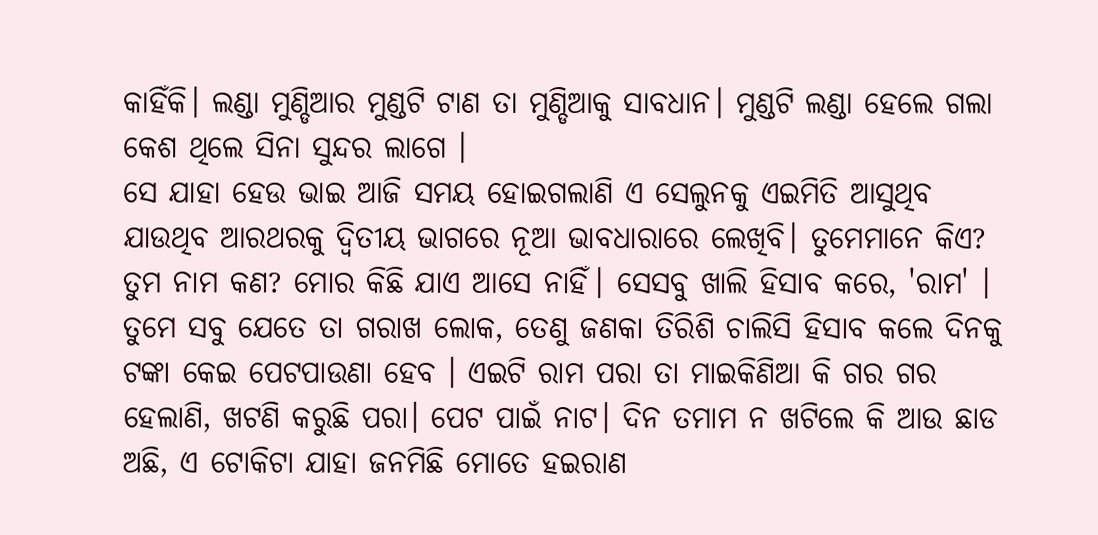କାହିଁକି। ଲଣ୍ଡା ମୁଣ୍ଡିଆର ମୁଣ୍ଡଟି ଟାଣ ତା ମୁଣ୍ଡିଆକୁ ସାବଧାନ। ମୁଣ୍ଡଟି ଲଣ୍ଡା ହେଲେ ଗଲା କେଶ ଥିଲେ ସିନା ସୁନ୍ଦର ଲାଗେ ।
ସେ ଯାହା ହେଉ ଭାଇ ଆଜି ସମୟ ହୋଇଗଲାଣି ଏ ସେଲୁନକୁ ଏଇମିତି ଆସୁଥିବ ଯାଉଥିବ ଆରଥରକୁ ଦ୍ବିତୀୟ ଭାଗରେ ନୂଆ ଭାବଧାରାରେ ଲେଖିବି। ତୁମେମାନେ କିଏ? ତୁମ ନାମ କଣ? ମୋର କିଛି ଯାଏ ଆସେ ନାହିଁ। ସେସବୁ ଖାଲି ହିସାବ କରେ, 'ରାମ' । ତୁମେ ସବୁ ଯେତେ ତା ଗରାଖ ଲୋକ, ତେଣୁ ଜଣକା ତିରିଶି ଚାଲିସି ହିସାବ କଲେ ଦିନକୁ ଟଙ୍କା କେଇ ପେଟପାଉଣା ହେବ । ଏଇଟି ରାମ ପରା ତା ମାଇକିଣିଆ କି ଗର ଗର ହେଲାଣି, ଖଟଣି କରୁଛି ପରା। ପେଟ ପାଇଁ ନାଟ। ଦିନ ତମାମ ନ ଖଟିଲେ କି ଆଉ ଛାଡ ଅଛି, ଏ ଟୋକିଟା ଯାହା ଜନମିଛି ମୋତେ ହଇରାଣ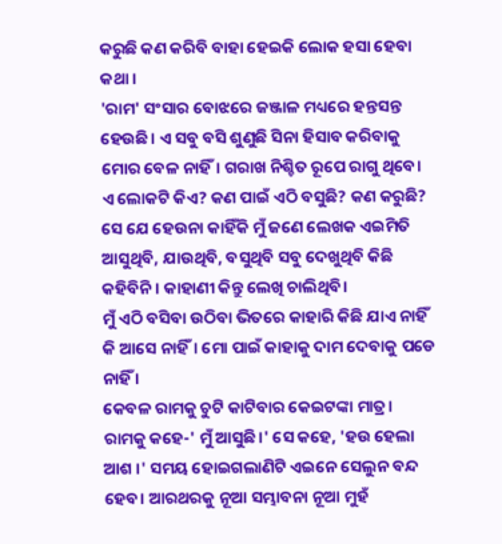କରୁଛି କଣ କରିବି ବାହା ହେଇକି ଲୋକ ହସା ହେବା କଥା ।
'ରାମ' ସଂସାର ବୋଝରେ ଜଞ୍ଜାଳ ମଧ୍ୟରେ ହନ୍ତସନ୍ତ ହେଉଛି। ଏ ସବୁ ବସି ଶୁଣୁଛି ସିନା ହିସାବ କରିବାକୁ ମୋର ବେଳ ନାହିଁ। ଗରାଖ ନିଶ୍ଚିତ ରୂପେ ରାଗୁ ଥିବେ।
ଏ ଲୋକଟି କିଏ? କଣ ପାଇଁ ଏଠି ବସୁଛି? କଣ କରୁଛି?
ସେ ଯେ ହେଉନା କାହିଁକି ମୁଁ ଜଣେ ଲେଖକ ଏଇମିତି ଆସୁଥିବି, ଯାଉଥିବି, ବସୁଥିବି ସବୁ ଦେଖୁଥିବି କିଛି କହିବିନି। କାହାଣୀ କିନ୍ତୁ ଲେଖି ଚାଲିଥିବି।
ମୁଁ ଏଠି ବସିବା ଉଠିବା ଭିତରେ କାହାରି କିଛି ଯାଏ ନାହିଁ କି ଆସେ ନାହିଁ। ମୋ ପାଇଁ କାହାକୁ ଦାମ ଦେବାକୁ ପଡେ ନାହିଁ ।
କେବଳ ରାମକୁ ଚୁଟି କାଟିବାର କେଇଟଙ୍କା ମାତ୍ର।
ରାମକୁ କହେ-' ମୁଁ ଆସୁଛି।' ସେ କହେ, 'ହଉ ହେଲା ଆଶ ।' ସମୟ ହୋଇଗଲାଣିଟି ଏଇନେ ସେଲୁନ ବନ୍ଦ ହେବ। ଆରଥରକୁ ନୂଆ ସମ୍ଭାବନା ନୂଆ ମୁହଁ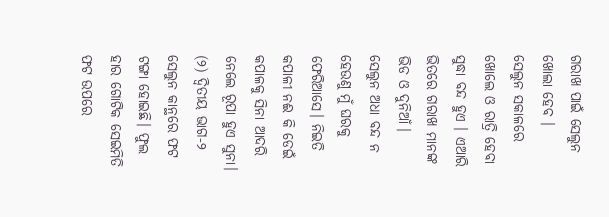ଗରାଖ ପାଇଁ ସେଲୁନ ଖୋଲା ହେବ ।
ସେଲୁନ ସକାଳରେ ଖୋଲେ ଓ ରାତ୍ରି ହେବା ସୁଦ୍ଧା ବନ୍ଦ ହୁଏ । ଏଆରି ଭିତରେ ଗରାଖ ମାନଙ୍କ ଭିଡ ଓ ଦୁନିଆଁ।
ସେଲୁନ ଅଧା ବନ୍ଦ ନ ହେଉଣୁ ମୁଁ ଘରକୁ ଫେରିଆସେ। ନିଇତି କପାଳୀ ନଈ କି ଡେଇଁ କପାଳକୁ ସିନା ଆଦରି ନେଲେ ରୂପା ହୁଏ ସୁନା।
(୨) ଦ୍ବିତୀୟ ଭାଗ-୨
ସେଲୁନ କାନ୍ଥରେ ଫଟ ଟଙ୍ଗା ହୋଇଛି। ଫୁଲ ହାର ଗୋଟିକ ସେଇମିତି ଫଟ ଉପରେ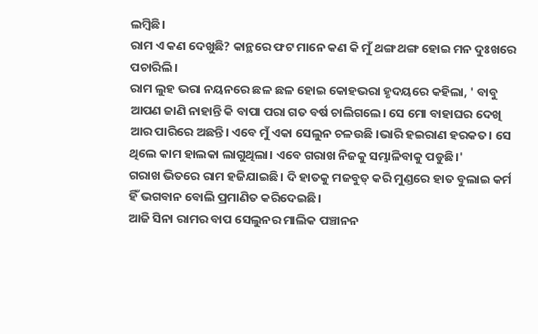ଲମ୍ବିଛି।
ରାମ ଏ କଣ ଦେଖୁଛି? କାନ୍ଥରେ ଫଟ ମାନେ କଣ କି ମୁଁ ଥଙ୍ଗ ଥଙ୍ଗ ହୋଇ ମନ ଦୁଃଖରେ ପଚାରିଲି।
ରାମ ଲୁହ ଭରା ନୟନରେ ଛଳ ଛଳ ହୋଇ କୋହଭରା ହୃଦୟରେ କହିଲା, ' ବାବୁ ଆପଣ ଜାଣି ନାହାନ୍ତି କି ବାପା ପରା ଗତ ବର୍ଷ ଚାଲିଗଲେ। ସେ ମୋ ବାହାଘର ଦେଖି ଆର ପାରିରେ ଅଛନ୍ତି। ଏବେ ମୁଁ ଏକା ସେଲୁନ ଚଳଉଛି ।ଭାରି ହଇରାଣ ହରକତ। ସେ ଥିଲେ କାମ ହାଲକା ଲାଗୁଥିଲା। ଏବେ ଗରାଖ ନିଜକୁ ସମ୍ଭାଳିବାକୁ ପଡୁଛି।'
ଗରାଖ ଭିତରେ ରାମ ହଜିଯାଇଛି। ଦି ହାତକୁ ମଜବୁତ୍ କରି ମୁଣ୍ଡରେ ହାତ ବୁଲାଇ କର୍ମ ହିଁ ଭଗବାନ ବୋଲି ପ୍ରମାଣିତ କରିଦେଇଛି।
ଆଜି ସିନା ରାମର ବାପ ସେଲୁନର ମାଲିକ ପଞ୍ଚାନନ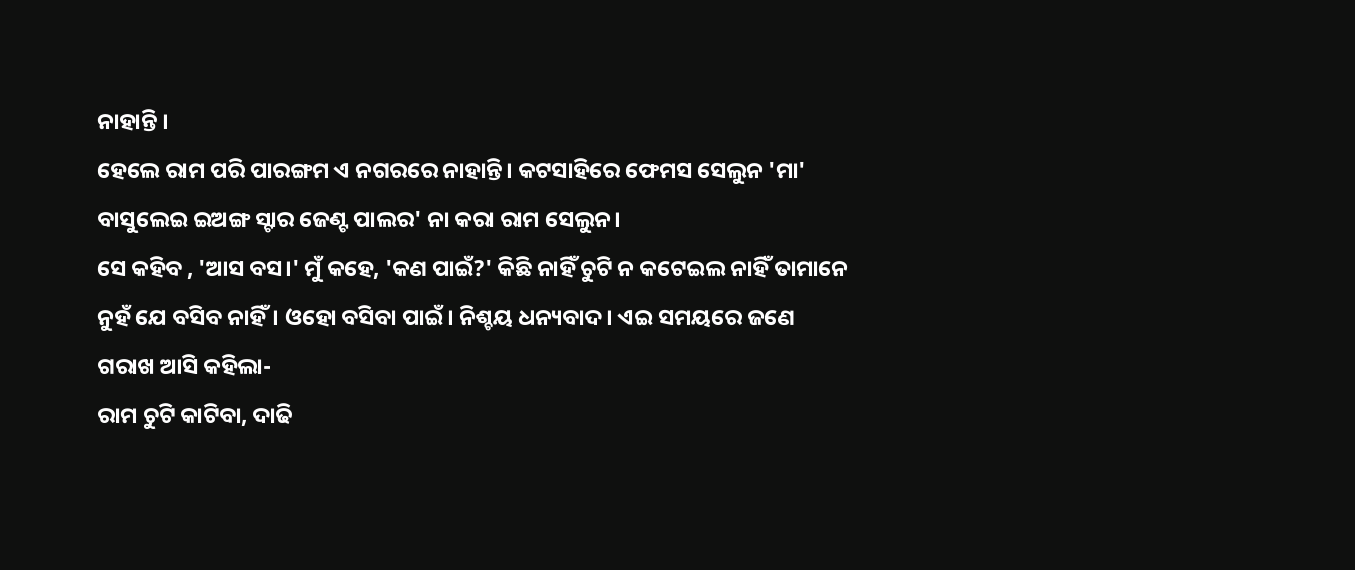ନାହାନ୍ତି ।
ହେଲେ ରାମ ପରି ପାରଙ୍ଗମ ଏ ନଗରରେ ନାହାନ୍ତି। କଟସାହିରେ ଫେମସ ସେଲୁନ 'ମା' ବାସୁଲେଇ ଇଅଙ୍ଗ ସ୍ଟାର ଜେଣ୍ଟ ପାଲର' ନା କରା ରାମ ସେଲୁନ।
ସେ କହିବ , 'ଆସ ବସ।' ମୁଁ କହେ, 'କଣ ପାଇଁ?' କିଛି ନାହିଁ ଚୁଟି ନ କଟେଇଲ ନାହିଁ ତାମାନେ ନୁହଁ ଯେ ବସିବ ନାହିଁ। ଓହୋ ବସିବା ପାଇଁ। ନିଶ୍ଚୟ ଧନ୍ୟବାଦ। ଏଇ ସମୟରେ ଜଣେ ଗରାଖ ଆସି କହିଲା-
ରାମ ଚୁଟି କାଟିବା, ଦାଢି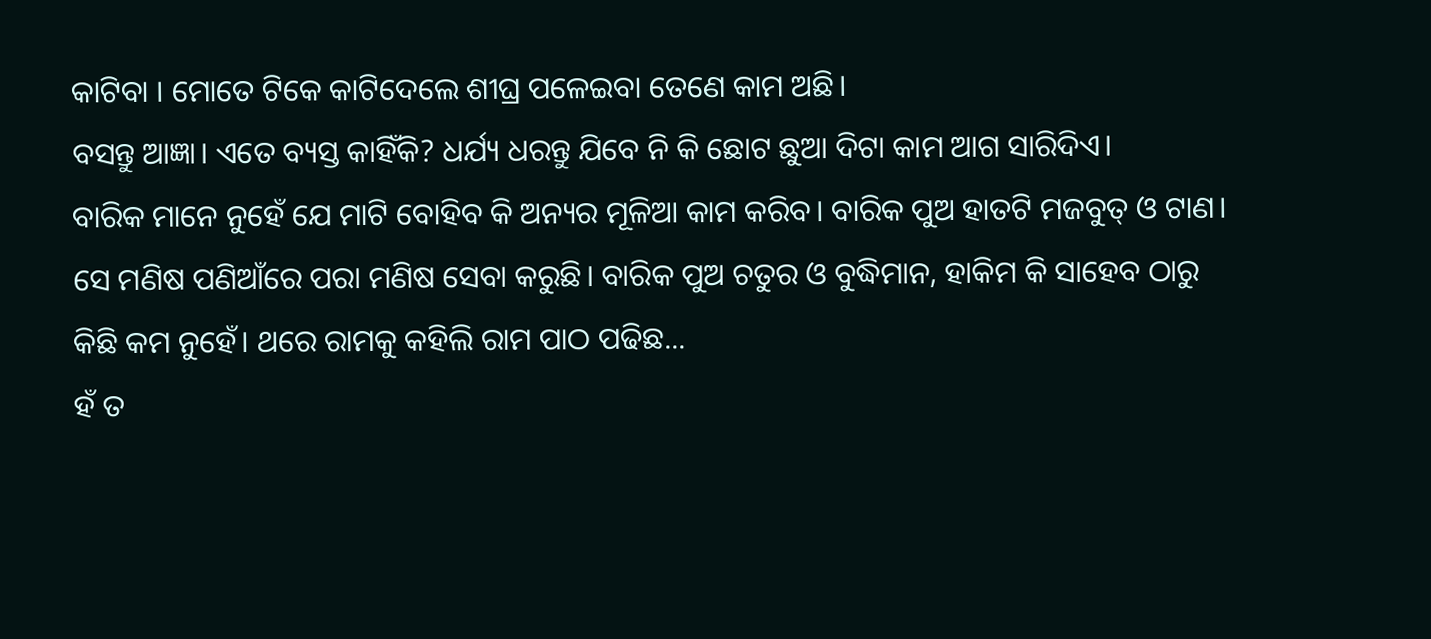କାଟିବା । ମୋତେ ଟିକେ କାଟିଦେଲେ ଶୀଘ୍ର ପଳେଇବା ତେଣେ କାମ ଅଛି।
ବସନ୍ତୁ ଆଜ୍ଞା। ଏତେ ବ୍ୟସ୍ତ କାହିଁକି? ଧର୍ଯ୍ୟ ଧରନ୍ତୁ ଯିବେ ନି କି ଛୋଟ ଛୁଆ ଦିଟା କାମ ଆଗ ସାରିଦିଏ।
ବାରିକ ମାନେ ନୁହେଁ ଯେ ମାଟି ବୋହିବ କି ଅନ୍ୟର ମୂଳିଆ କାମ କରିବ। ବାରିକ ପୁଅ ହାତଟି ମଜବୁତ୍ ଓ ଟାଣ। ସେ ମଣିଷ ପଣିଆଁରେ ପରା ମଣିଷ ସେବା କରୁଛି। ବାରିକ ପୁଅ ଚତୁର ଓ ବୁଦ୍ଧିମାନ, ହାକିମ କି ସାହେବ ଠାରୁ କିଛି କମ ନୁହେଁ। ଥରେ ରାମକୁ କହିଲି ରାମ ପାଠ ପଢିଛ...
ହଁ ତ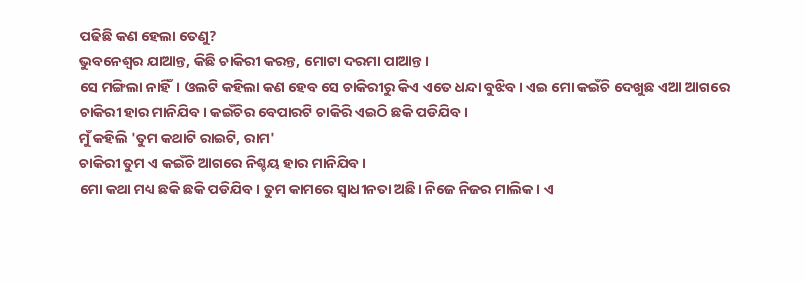ପଢିଛି କଣ ହେଲା ତେଣୁ?
ଭୁବନେଶ୍ବର ଯାଆନ୍ତ, କିଛି ଚାକିରୀ କରନ୍ତ, ମୋଟା ଦରମା ପାଆନ୍ତ।
ସେ ମଙ୍ଗିଲା ନାହିଁ। ଓଲଟି କହିଲା କଣ ହେବ ସେ ଚାକିରୀରୁ କିଏ ଏତେ ଧନ୍ଦା ବୁଝିବ। ଏଇ ମୋ କଇଁଚି ଦେଖୁଛ ଏଆ ଆଗରେ ଚାକିରୀ ହାର ମାନିଯିବ। କଇଁଚିର ବେପାରଟି ଚାକିରି ଏଇଠି ଛକି ପଡିଯିବ।
ମୁଁ କହିଲି 'ତୁମ କଥାଟି ରାଇଟି, ରାମ'
ଚାକିରୀ ତୁମ ଏ କଇଁଚି ଆଗରେ ନିଶ୍ଚୟ ହାର ମାନିଯିବ ।
ମୋ କଥା ମଧ୍ୟ ଛକି ଛକି ପଡିଯିବ। ତୁମ କାମରେ ସ୍ବାଧୀନତା ଅଛି। ନିଜେ ନିଜର ମାଲିକ। ଏ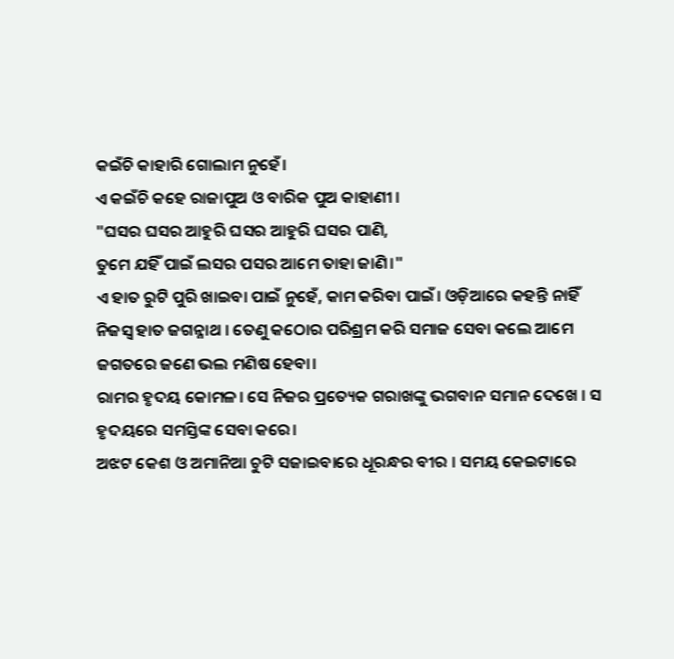କଇଁଚି କାହାରି ଗୋଲାମ ନୁହେଁ।
ଏ କଇଁଚି କହେ ରାଜାପୁଅ ଓ ବାରିକ ପୁଅ କାହାଣୀ ।
"ଘସର ଘସର ଆହୁରି ଘସର ଆହୁରି ଘସର ପାଣି,
ତୁମେ ଯହିଁ ପାଇଁ ଲସର ପସର ଆମେ ତାହା ଜାଣି।"
ଏ ହାତ ରୁଟି ପୁରି ଖାଇବା ପାଇଁ ନୁହେଁ, କାମ କରିବା ପାଇଁ। ଓଡ଼ିଆରେ କହନ୍ତି ନାହିଁ ନିଜସ୍ବ ହାତ ଜଗନ୍ନାଥ । ତେଣୁ କଠୋର ପରିଶ୍ରମ କରି ସମାଜ ସେବା କଲେ ଆମେ ଜଗତରେ ଜଣେ ଭଲ ମଣିଷ ହେବା।
ରାମର ହୃଦୟ କୋମଳ। ସେ ନିଜର ପ୍ରତ୍ୟେକ ଗରାଖଙ୍କୁ ଭଗବାନ ସମାନ ଦେଖେ । ସ ହୃଦୟରେ ସମସ୍ତିଙ୍କ ସେବା କରେ।
ଅଝଟ କେଶ ଓ ଅମାନିଆ ଚୁଟି ସଜାଇବାରେ ଧୂରନ୍ଧର ବୀର । ସମୟ କେଇଟାରେ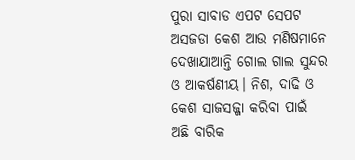ପୁରା ସାବାଡ ଏପଟ ସେପଟ ଅସଜଡା କେଶ ଆଉ ମଣିଷମାନେ ଦେଖାଯାଆନ୍ତି ଗୋଲ ଗାଲ ସୁନ୍ଦର ଓ ଆକର୍ଷଣୀୟ। ନିଶ, ଦାଢି ଓ କେଶ ସାଜସଜ୍ଜା କରିବା ପାଇଁ ଅଛି ବାରିକ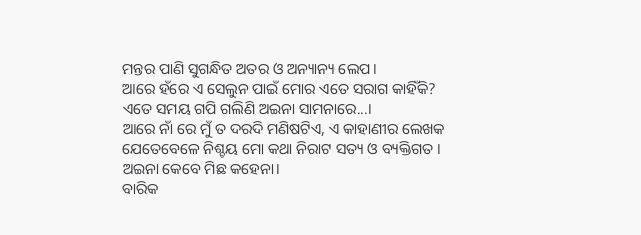ମନ୍ତର ପାଣି ସୁଗନ୍ଧିତ ଅତର ଓ ଅନ୍ୟାନ୍ୟ ଲେପ।
ଆରେ ହଁରେ ଏ ସେଲୁନ ପାଇଁ ମୋର ଏତେ ସରାଗ କାହିଁକି?
ଏତେ ସମୟ ଗପି ଗଲିଣି ଅଇନା ସାମନାରେ...।
ଆରେ ନାଁ ରେ ମୁଁ ତ ଦରଦି ମଣିଷଟିଏ, ଏ କାହାଣୀର ଲେଖକ ଯେତେବେଳେ ନିଶ୍ଚୟ ମୋ କଥା ନିରାଟ ସତ୍ୟ ଓ ବ୍ୟକ୍ତିଗତ ।
ଅଇନା କେବେ ମିଛ କହେନା।
ବାରିକ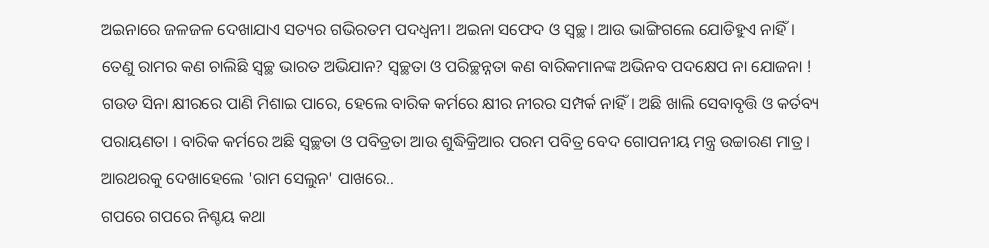ଅଇନାରେ ଜଳଜଳ ଦେଖାଯାଏ ସତ୍ୟର ଗଭିରତମ ପଦଧ୍ବନୀ। ଅଇନା ସଫେଦ ଓ ସ୍ବଚ୍ଛ। ଆଉ ଭାଙ୍ଗିଗଲେ ଯୋଡିହୁଏ ନାହିଁ। ତେଣୁ ରାମର କଣ ଚାଲିଛି ସ୍ବଚ୍ଛ ଭାରତ ଅଭିଯାନ? ସ୍ବଚ୍ଛତା ଓ ପରିଚ୍ଛନ୍ନତା କଣ ବାରିକମାନଙ୍କ ଅଭିନବ ପଦକ୍ଷେପ ନା ଯୋଜନା !
ଗଉଡ ସିନା କ୍ଷୀରରେ ପାଣି ମିଶାଇ ପାରେ, ହେଲେ ବାରିକ କର୍ମରେ କ୍ଷୀର ନୀରର ସମ୍ପର୍କ ନାହିଁ। ଅଛି ଖାଲି ସେବାବୃତ୍ତି ଓ କର୍ତବ୍ୟ ପରାୟଣତା । ବାରିକ କର୍ମରେ ଅଛି ସ୍ବଚ୍ଛତା ଓ ପବିତ୍ରତା ଆଉ ଶୁଦ୍ଧିକ୍ରିଆର ପରମ ପବିତ୍ର ବେଦ ଗୋପନୀୟ ମନ୍ତ୍ର ଉଚ୍ଚାରଣ ମାତ୍ର ।
ଆରଥରକୁ ଦେଖାହେଲେ 'ରାମ ସେଲୁନ' ପାଖରେ..
ଗପରେ ଗପରେ ନିଶ୍ଚୟ କଥା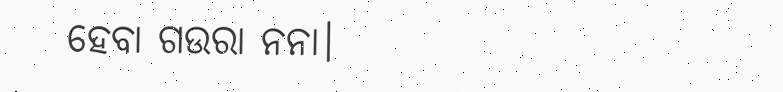ହେବା ଗଉରା ନନା।